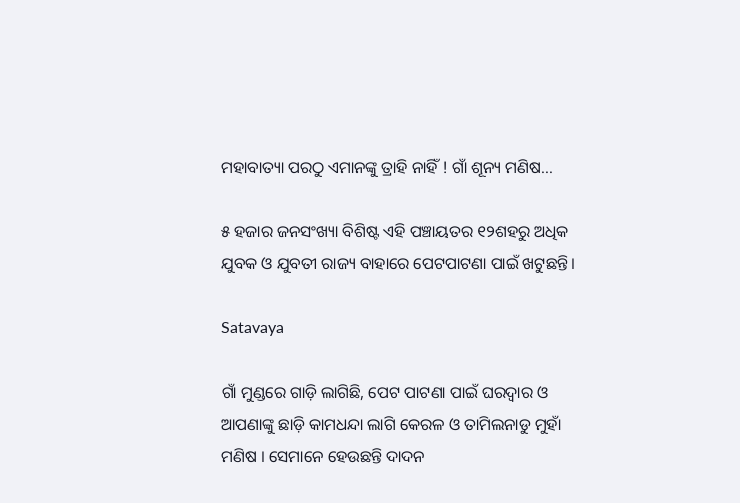ମହାବାତ୍ୟା ପରଠୁ ଏମାନଙ୍କୁ ତ୍ରାହି ନାହିଁ ! ଗାଁ ଶୂନ୍ୟ ମଣିଷ...

୫ ହଜାର ଜନସଂଖ୍ୟା ବିଶିଷ୍ଟ ଏହି ପଞ୍ଚାୟତର ୧୨ଶହରୁ ଅଧିକ ଯୁବକ ଓ ଯୁବତୀ ରାଜ୍ୟ ବାହାରେ ପେଟପାଟଣା ପାଇଁ ଖଟୁଛନ୍ତି।

Satavaya

ଗାଁ ମୁଣ୍ଡରେ ଗାଡ଼ି ଲାଗିଛି, ପେଟ ପାଟଣା ପାଇଁ ଘରଦ୍ୱାର ଓ ଆପଣାଙ୍କୁ ଛାଡ଼ି କାମଧନ୍ଦା ଲାଗି କେରଳ ଓ ତାମିଲନାଡୁ ମୁହାଁ ମଣିଷ । ସେମାନେ ହେଉଛନ୍ତି ଦାଦନ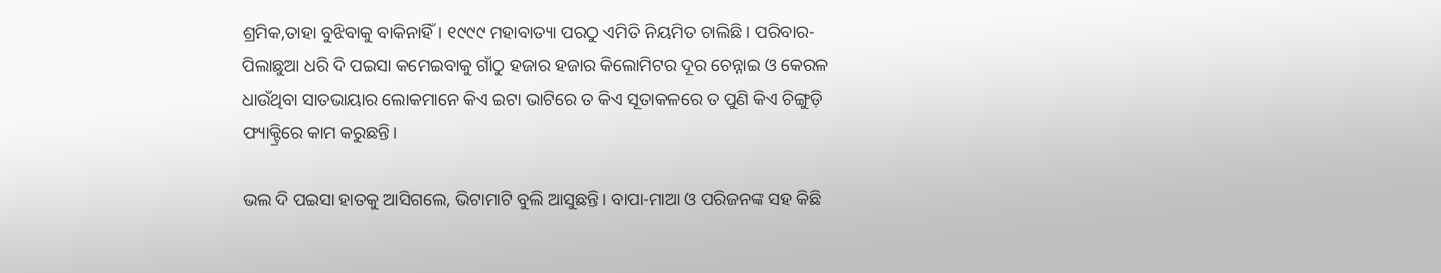ଶ୍ରମିକ,ତାହା ବୁଝିବାକୁ ବାକିନାହିଁ । ୧୯୯୯ ମହାବାତ୍ୟା ପରଠୁ ଏମିତି ନିୟମିତ ଚାଲିଛି। ପରିବାର- ପିଲାଛୁଆ ଧରି ଦି ପଇସା କମେଇବାକୁ ଗାଁଠୁ ହଜାର ହଜାର କିଲୋମିଟର ଦୂର ଚେନ୍ନାଇ ଓ କେରଳ ଧାଉଁଥିବା ସାତଭାୟାର ଲୋକମାନେ କିଏ ଇଟା ଭାଟିରେ ତ କିଏ ସୂତାକଳରେ ତ ପୁଣି କିଏ ଚିଙ୍ଗୁଡ଼ି ଫ୍ୟାକ୍ଟ୍ରିରେ କାମ କରୁଛନ୍ତି।

ଭଲ ଦି ପଇସା ହାତକୁ ଆସିଗଲେ, ଭିଟାମାଟି ବୁଲି ଆସୁଛନ୍ତି। ବାପା-ମାଆ ଓ ପରିଜନଙ୍କ ସହ କିଛି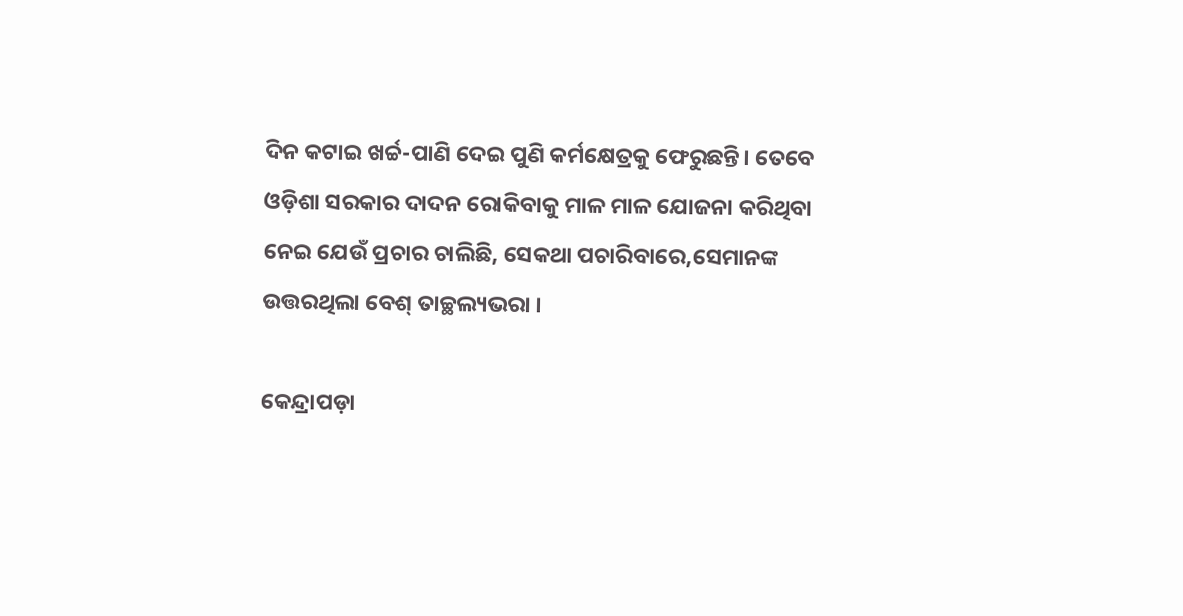ଦିନ କଟାଇ ଖର୍ଚ୍ଚ-ପାଣି ଦେଇ ପୁଣି କର୍ମକ୍ଷେତ୍ରକୁ ଫେରୁଛନ୍ତି। ତେବେ ଓଡ଼ିଶା ସରକାର ଦାଦନ ରୋକିବାକୁ ମାଳ ମାଳ ଯୋଜନା କରିଥିବା ନେଇ ଯେଉଁ ପ୍ରଚାର ଚାଲିଛି, ସେକଥା ପଚାରିବାରେ,ସେମାନଙ୍କ ଉତ୍ତରଥିଲା ବେଶ୍ ତାଚ୍ଛଲ୍ୟଭରା ।

କେନ୍ଦ୍ରାପଡ଼ା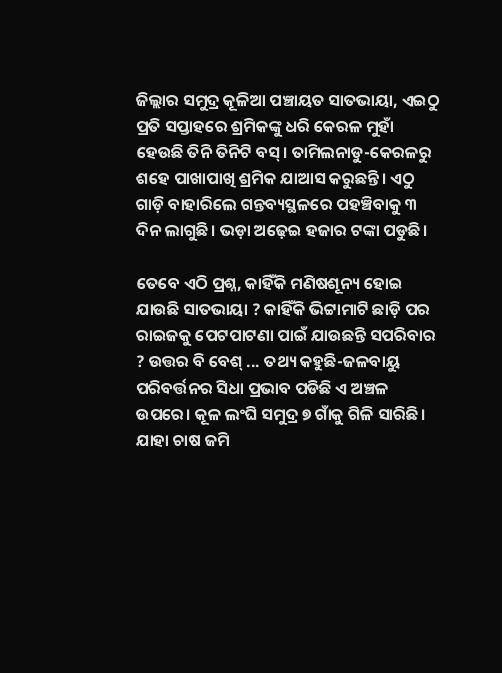ଜିଲ୍ଲାର ସମୁଦ୍ର କୂଳିଆ ପଞ୍ଚାୟତ ସାତଭାୟା, ଏଇଠୁ ପ୍ରତି ସପ୍ତାହରେ ଶ୍ରମିକଙ୍କୁ ଧରି କେରଳ ମୁହାଁ ହେଉଛି ତିନି ତିନିଟି ବସ୍। ତାମିଲନାଡୁ-କେରଳରୁ ଶହେ ପାଖାପାଖି ଶ୍ରମିକ ଯାଆସ କରୁଛନ୍ତି। ଏଠୁ ଗାଡ଼ି ବାହାରିଲେ ଗନ୍ତବ୍ୟସ୍ଥଳରେ ପହଞ୍ଚିବାକୁ ୩ ଦିନ ଲାଗୁଛି। ଭଡ଼ା ଅଢ଼େଇ ହଜାର ଟଙ୍କା ପଡୁଛି।

ତେବେ ଏଠି ପ୍ରଶ୍ନ, କାହିଁକି ମଣିଷଶୂନ୍ୟ ହୋଇ ଯାଉଛି ସାତଭାୟା ? କାହିଁକି ଭିଟ୍ଟାମାଟି ଛାଡ଼ି ପର ରାଇଜକୁ ପେଟପାଟଣା ପାଇଁ ଯାଉଛନ୍ତି ସପରିବାର ? ଉତ୍ତର ବି ବେଶ୍ ... ତଥ୍ୟ କହୁଛି-ଜଳବାୟୁ ପରିବର୍ତ୍ତନର ସିଧା ପ୍ରଭାବ ପଡିଛି ଏ ଅଞ୍ଚଳ ଉପରେ। କୂଳ ଲଂଘି ସମୁଦ୍ର ୭ ଗାଁକୁ ଗିଳି ସାରିଛି। ଯାହା ଚାଷ ଜମି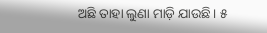ଅଛି ତାହା ଲୁଣା ମାଡ଼ି ଯାଉଛି। ୫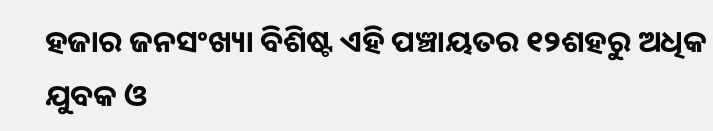ହଜାର ଜନସଂଖ୍ୟା ବିଶିଷ୍ଟ ଏହି ପଞ୍ଚାୟତର ୧୨ଶହରୁ ଅଧିକ ଯୁବକ ଓ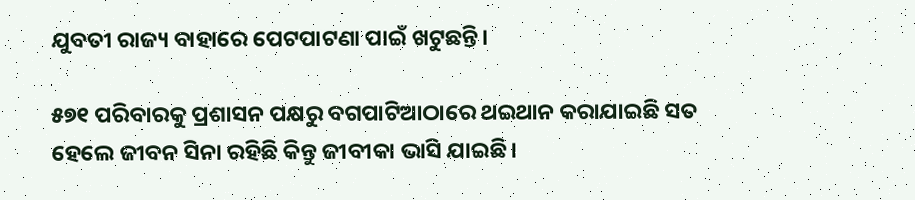ଯୁବତୀ ରାଜ୍ୟ ବାହାରେ ପେଟପାଟଣା ପାଇଁ ଖଟୁଛନ୍ତି।

୫୭୧ ପରିବାରକୁ ପ୍ରଶାସନ ପକ୍ଷରୁ ବଗପାଟିଆଠାରେ ଥଇଥାନ କରାଯାଇଛି ସତ ହେଲେ ଜୀବନ ସିନା ରହିଛି କିନ୍ତୁ ଜୀବୀକା ଭାସି ଯାଇଛି।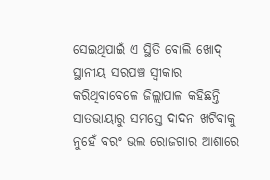ସେଇଥିପାଇଁ ଏ ସ୍ଥିତି ବୋଲି ଖୋଦ୍ ସ୍ଥାନୀୟ ସରପଞ୍ଚ ସ୍ୱୀକାର କରିଥିବାବେଳେ ଜିଲ୍ଲାପାଳ କହିଛନ୍ତି ସାତଭାୟାରୁ ସମସ୍ତେ ଦାଦନ ଖଟିବାକୁ ନୁହେଁ ବରଂ ଭଲ ରୋଜଗାର ଆଶାରେ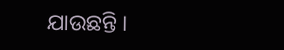ଯାଉଛନ୍ତି ।